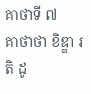គាថាទី ៧
គាថាថា ខិឌ្ឌា រតិ ដូ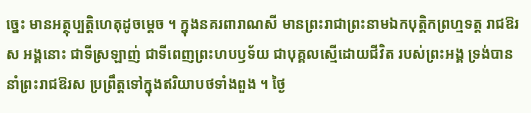ច្នេះ មានអត្ថុប្បត្តិហេតុដូចម្តេច ។ ក្នុងនគរពារាណសី មានព្រះរាជាព្រះនាមឯកបុត្តិកព្រហ្មទត្ត រាជឱរស អង្គនោះ ជាទីស្រឡាញ់ ជាទីពេញព្រះហបឫទ័យ ជាបុគ្គលស្មើដោយជីវិត របស់ព្រះអង្គ ទ្រង់បាននាំព្រះរាជឱរស ប្រព្រឹត្តទៅក្នុងឥរិយាបថទាំងពួង ។ ថ្ងៃ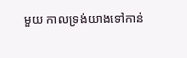មួយ កាលទ្រង់យាងទៅកាន់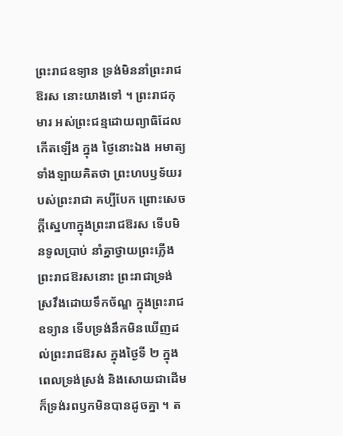ព្រះរាជឧទ្យាន ទ្រង់មិននាំព្រះរាជឱរស នោះយាងទៅ ។ ព្រះរាជកុមារ អស់ព្រះជន្មដោយព្យាធិដែលកើតឡើង ក្នុង ថ្ងៃនោះឯង អមាត្យទាំងឡាយគិតថា ព្រះហបឫទ័យរបស់ព្រះរាជា គប្បីបែក ព្រោះសេចក្តីស្នេហាក្នុងព្រះរាជឱរស ទើបមិនទូលប្រាប់ នាំគ្នាថ្វាយព្រះភ្លើង ព្រះរាជឱរសនោះ ព្រះរាជាទ្រង់ស្រវឹងដោយទឹកច័ណ្ឌ ក្នុងព្រះរាជឧទ្យាន ទើបទ្រង់នឹកមិនឃើញដល់ព្រះរាជឱរស ក្នុងថ្ងៃទី ២ ក្នុងពេលទ្រង់ស្រង់ និងសោយជាដើម ក៏ទ្រង់រពឫកមិនបានដូចគ្នា ។ ត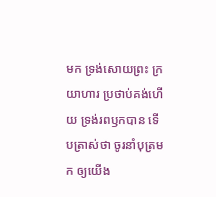មក ទ្រង់សោយព្រះ ក្រយាហារ ប្រថាប់គង់ហើយ ទ្រង់រពឫកបាន ទើបត្រាស់ថា ចូរនាំបុត្រមក ឲ្យយើង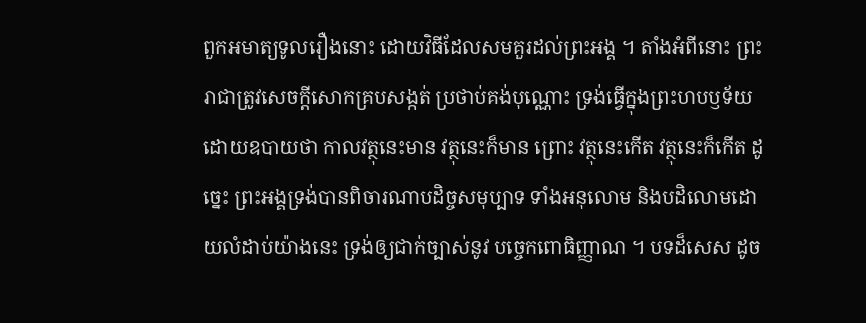ពួកអមាត្យទូលរឿងនោះ ដោយវិធីដែលសមគួរដល់ព្រះអង្គ ។ តាំងអំពីនោះ ព្រះរាជាត្រូវសេចក្តីសោកគ្របសង្កត់ ប្រថាប់គង់បុណ្ណោះ ទ្រង់ធ្វើក្នុងព្រះហបឫទ័យដោយឧបាយថា កាលវត្ថុនេះមាន វត្ថុនេះក៏មាន ព្រោះ វត្ថុនេះកើត វត្ថុនេះក៏កើត ដូច្នេះ ព្រះអង្គទ្រង់បានពិចារណាបដិច្ចសមុប្បាទ ទាំងអនុលោម និងបដិលោមដោយលំដាប់យ៉ាងនេះ ទ្រង់ឲ្យជាក់ច្បាស់នូវ បច្ចេកពោធិញ្ញាណ ។ បទដ៏សេស ដូច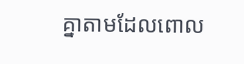គ្នាតាមដែលពោល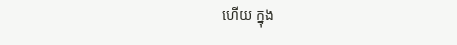ហើយ ក្នុង